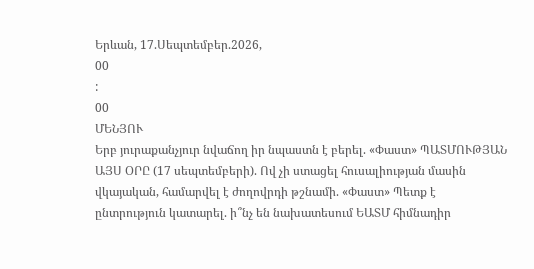Երևան, 17.Սեպտեմբեր.2026,
00
:
00
ՄԵՆՅՈՒ
Երբ յուրաքանչյուր նվաճող իր նպաստն է բերել. «Փաստ» ՊԱՏՄՈՒԹՅԱՆ ԱՅՍ ՕՐԸ (17 սեպտեմբերի). Ով չի ստացել հուսալիության մասին վկայական, համարվել է ժողովրդի թշնամի. «Փաստ» Պետք է ընտրություն կատարել. ի՞նչ են նախատեսում ԵԱՏՄ հիմնադիր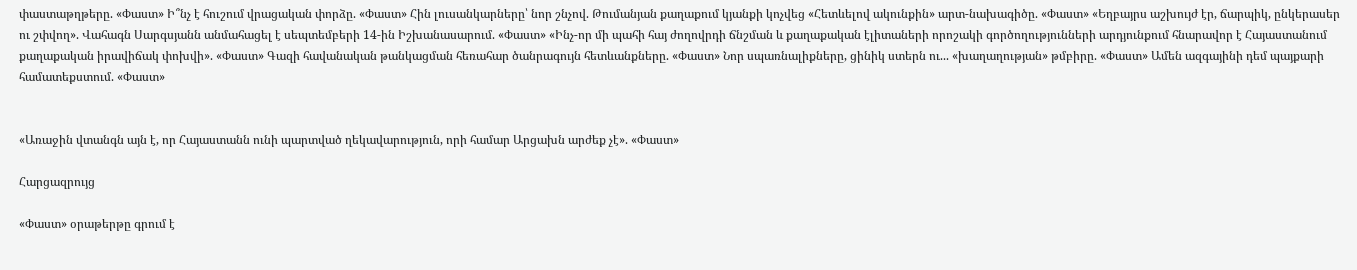փաստաթղթերը. «Փաստ» Ի՞նչ է հուշում վրացական փորձը. «Փաստ» Հին լուսանկարները՝ նոր շնչով. Թումանյան քաղաքում կյանքի կոչվեց «Հետևելով ակունքին» արտ-նախագիծը. «Փաստ» «Եղբայրս աշխույժ էր, ճարպիկ, ընկերասեր ու շփվող». Վահագն Սարգսյանն անմահացել է սեպտեմբերի 14-ին Իշխանասարում. «Փաստ» «Ինչ-որ մի պահի հայ ժողովրդի ճնշման և քաղաքական էլիտաների որոշակի գործողությունների արդյունքում հնարավոր է Հայաստանում քաղաքական իրավիճակ փոխվի». «Փաստ» Գազի հավանական թանկացման հեռահար ծանրագույն հետևանքները. «Փաստ» Նոր սպառնալիքները, ցինիկ ստերն ու... «խաղաղության» թմբիրը. «Փաստ» Ամեն ազգայինի դեմ պայքարի համատեքստում. «Փաստ»


«Առաջին վտանգն այն է, որ Հայաստանն ունի պարտված ղեկավարություն, որի համար Արցախն արժեք չէ». «Փաստ»

Հարցազրույց

«Փաստ» օրաթերթը գրում է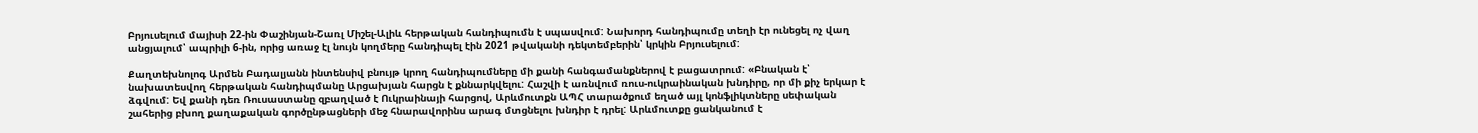Բրյուսելում մայիսի 22-ին Փաշինյան-Շառլ Միշել-Ալիև հերթական հանդիպումն է սպասվում: Նախորդ հանդիպումը տեղի էր ունեցել ոչ վաղ անցյալում՝ ապրիլի 6-ին, որից առաջ էլ նույն կողմերը հանդիպել էին 2021 թվականի դեկտեմբերին՝ կրկին Բրյուսելում:

Քաղտեխնոլոգ Արմեն Բադալյանն ինտենսիվ բնույթ կրող հանդիպումները մի քանի հանգամանքներով է բացատրում: «Բնական է՝ նախատեսվող հերթական հանդիպմանը Արցախյան հարցն է քննարկվելու: Հաշվի է առնվում ռուս-ուկրաինական խնդիրը, որ մի քիչ երկար է ձգվում: Եվ քանի դեռ Ռուսաստանը զբաղված է Ուկրաինայի հարցով, Արևմուտքն ԱՊՀ տարածքում եղած այլ կոնֆլիկտները սեփական շահերից բխող քաղաքական գործընթացների մեջ հնարավորինս արագ մտցնելու խնդիր է դրել: Արևմուտքը ցանկանում է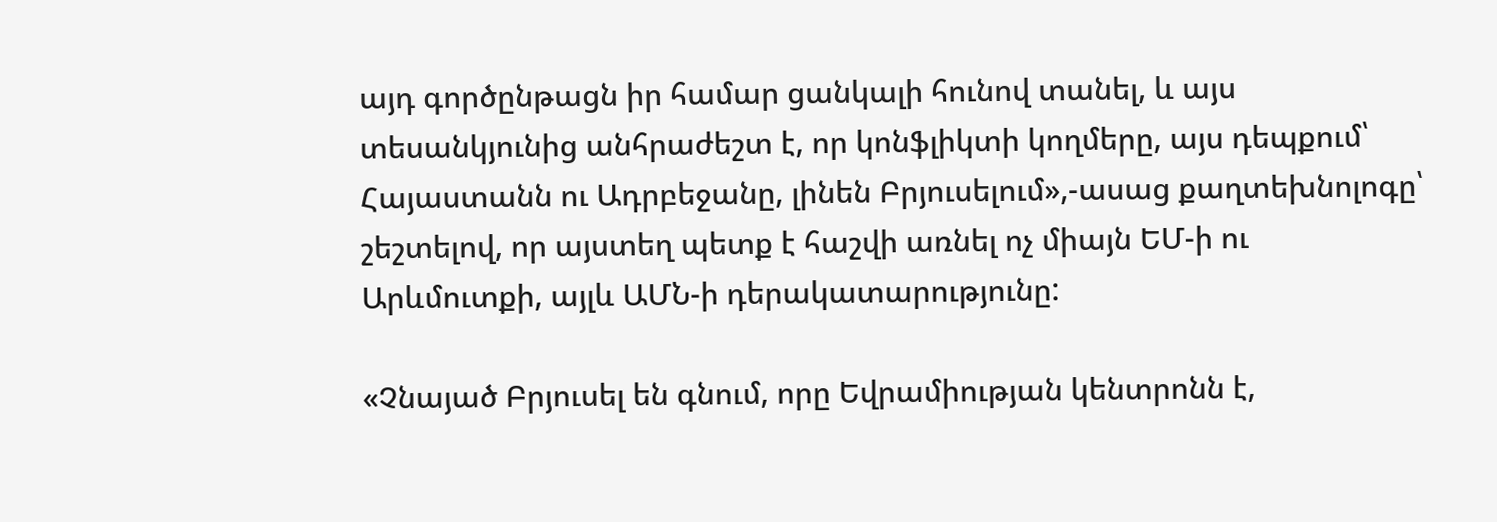այդ գործընթացն իր համար ցանկալի հունով տանել, և այս տեսանկյունից անհրաժեշտ է, որ կոնֆլիկտի կողմերը, այս դեպքում՝ Հայաստանն ու Ադրբեջանը, լինեն Բրյուսելում»,-ասաց քաղտեխնոլոգը՝ շեշտելով, որ այստեղ պետք է հաշվի առնել ոչ միայն ԵՄ-ի ու Արևմուտքի, այլև ԱՄՆ-ի դերակատարությունը:

«Չնայած Բրյուսել են գնում, որը Եվրամիության կենտրոնն է,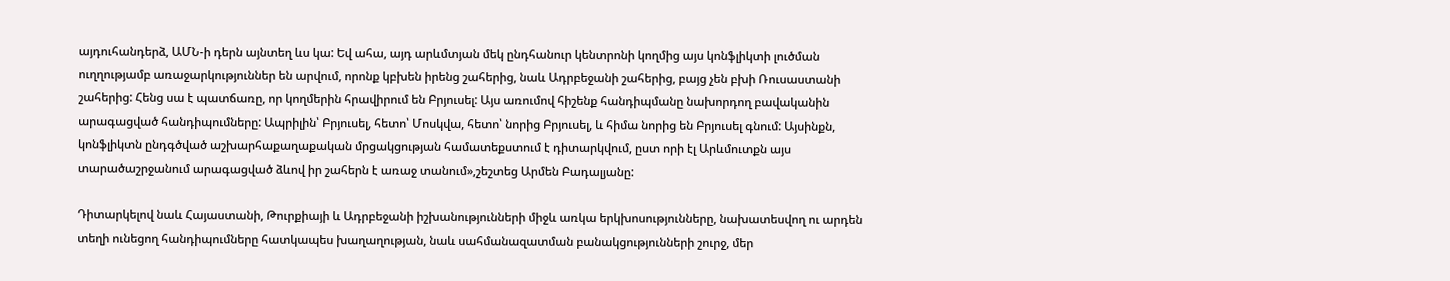այդուհանդերձ, ԱՄՆ-ի դերն այնտեղ ևս կա: Եվ ահա, այդ արևմտյան մեկ ընդհանուր կենտրոնի կողմից այս կոնֆլիկտի լուծման ուղղությամբ առաջարկություններ են արվում, որոնք կբխեն իրենց շահերից, նաև Ադրբեջանի շահերից, բայց չեն բխի Ռուսաստանի շահերից: Հենց սա է պատճառը, որ կողմերին հրավիրում են Բրյուսել: Այս առումով հիշենք հանդիպմանը նախորդող բավականին արագացված հանդիպումները: Ապրիլին՝ Բրյուսել, հետո՝ Մոսկվա, հետո՝ նորից Բրյուսել, և հիմա նորից են Բրյուսել գնում: Այսինքն, կոնֆլիկտն ընդգծված աշխարհաքաղաքական մրցակցության համատեքստում է դիտարկվում, ըստ որի էլ Արևմուտքն այս տարածաշրջանում արագացված ձևով իր շահերն է առաջ տանում»,շեշտեց Արմեն Բադալյանը:

Դիտարկելով նաև Հայաստանի, Թուրքիայի և Ադրբեջանի իշխանությունների միջև առկա երկխոսությունները, նախատեսվող ու արդեն տեղի ունեցող հանդիպումները հատկապես խաղաղության, նաև սահմանազատման բանակցությունների շուրջ, մեր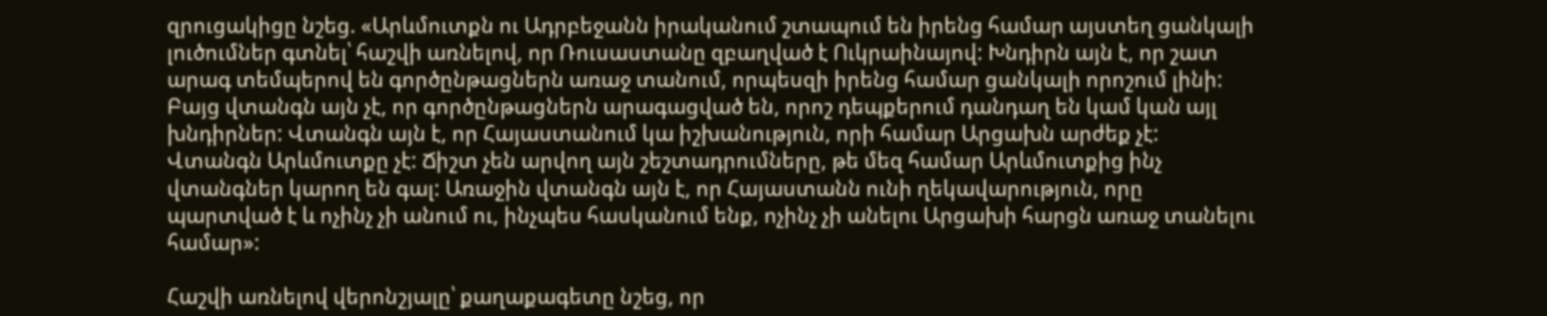զրուցակիցը նշեց. «Արևմուտքն ու Ադրբեջանն իրականում շտապում են իրենց համար այստեղ ցանկալի լուծումներ գտնել՝ հաշվի առնելով, որ Ռուսաստանը զբաղված է Ուկրաինայով: Խնդիրն այն է, որ շատ արագ տեմպերով են գործընթացներն առաջ տանում, որպեսզի իրենց համար ցանկալի որոշում լինի: Բայց վտանգն այն չէ, որ գործընթացներն արագացված են, որոշ դեպքերում դանդաղ են կամ կան այլ խնդիրներ: Վտանգն այն է, որ Հայաստանում կա իշխանություն, որի համար Արցախն արժեք չէ: Վտանգն Արևմուտքը չէ: Ճիշտ չեն արվող այն շեշտադրումները, թե մեզ համար Արևմուտքից ինչ վտանգներ կարող են գալ: Առաջին վտանգն այն է, որ Հայաստանն ունի ղեկավարություն, որը պարտված է և ոչինչ չի անում ու, ինչպես հասկանում ենք, ոչինչ չի անելու Արցախի հարցն առաջ տանելու համար»:

Հաշվի առնելով վերոնշյալը՝ քաղաքագետը նշեց, որ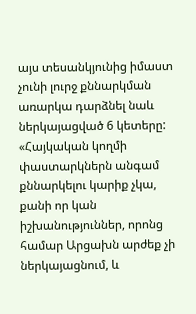այս տեսանկյունից իմաստ չունի լուրջ քննարկման առարկա դարձնել նաև ներկայացված 6 կետերը: «Հայկական կողմի փաստարկներն անգամ քննարկելու կարիք չկա, քանի որ կան իշխանություններ, որոնց համար Արցախն արժեք չի ներկայացնում, և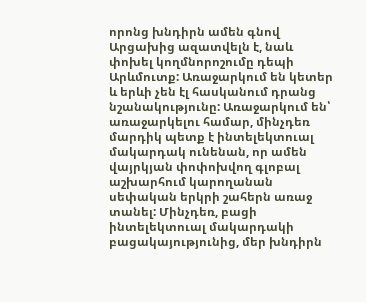որոնց խնդիրն ամեն գնով Արցախից ազատվելն է, նաև փոխել կողմնորոշումը դեպի Արևմուտք: Առաջարկում են կետեր և երևի չեն էլ հասկանում դրանց նշանակությունը: Առաջարկում են՝ առաջարկելու համար, մինչդեռ մարդիկ պետք է ինտելեկտուալ մակարդակ ունենան, որ ամեն վայրկյան փոփոխվող գլոբալ աշխարհում կարողանան սեփական երկրի շահերն առաջ տանել: Մինչդեռ, բացի ինտելեկտուալ մակարդակի բացակայությունից, մեր խնդիրն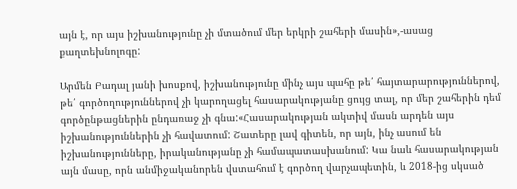այն է, որ այս իշխանությունը չի մտածում մեր երկրի շահերի մասին»,-ասաց քաղտեխնոլոգը:

Արմեն Բադալ յանի խոսքով, իշխանությունը մինչ այս պահը թե՛ հայտարարություններով, թե՛ գործողություններով չի կարողացել հասարակությանը ցույց տալ, որ մեր շահերին դեմ գործընթացներին ընդառաջ չի գնա:«Հասարակության ակտիվ մասն արդեն այս իշխանություններին չի հավատում: Շատերը լավ գիտեն, որ այն, ինչ ասում են իշխանությունները, իրականությանը չի համապատասխանում: Կա նաև հասարակության այն մասը, որն անմիջականորեն վստահում է գործող վարչապետին, և 2018-ից սկսած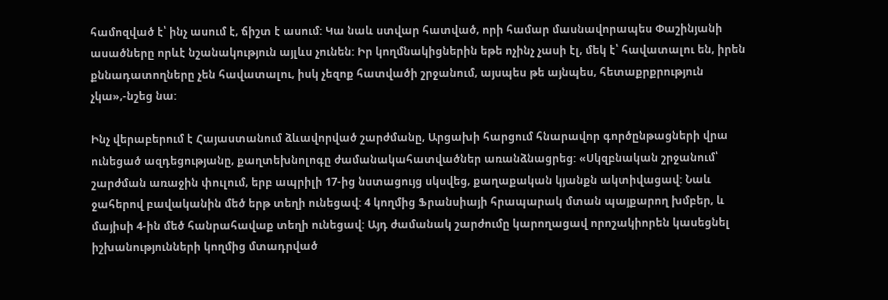համոզված է՝ ինչ ասում է, ճիշտ է ասում: Կա նաև ստվար հատված, որի համար մասնավորապես Փաշինյանի ասածները որևէ նշանակություն այլևս չունեն: Իր կողմնակիցներին եթե ոչինչ չասի էլ, մեկ է՝ հավատալու են, իրեն քննադատողները չեն հավատալու, իսկ չեզոք հատվածի շրջանում, այսպես թե այնպես, հետաքրքրություն չկա»,-նշեց նա:

Ինչ վերաբերում է Հայաստանում ձևավորված շարժմանը, Արցախի հարցում հնարավոր գործընթացների վրա ունեցած ազդեցությանը, քաղտեխնոլոգը ժամանակահատվածներ առանձնացրեց: «Սկզբնական շրջանում՝ շարժման առաջին փուլում, երբ ապրիլի 17-ից նստացույց սկսվեց, քաղաքական կյանքն ակտիվացավ: Նաև ջահերով բավականին մեծ երթ տեղի ունեցավ: 4 կողմից Ֆրանսիայի հրապարակ մտան պայքարող խմբեր, և մայիսի 4-ին մեծ հանրահավաք տեղի ունեցավ: Այդ ժամանակ շարժումը կարողացավ որոշակիորեն կասեցնել իշխանությունների կողմից մտադրված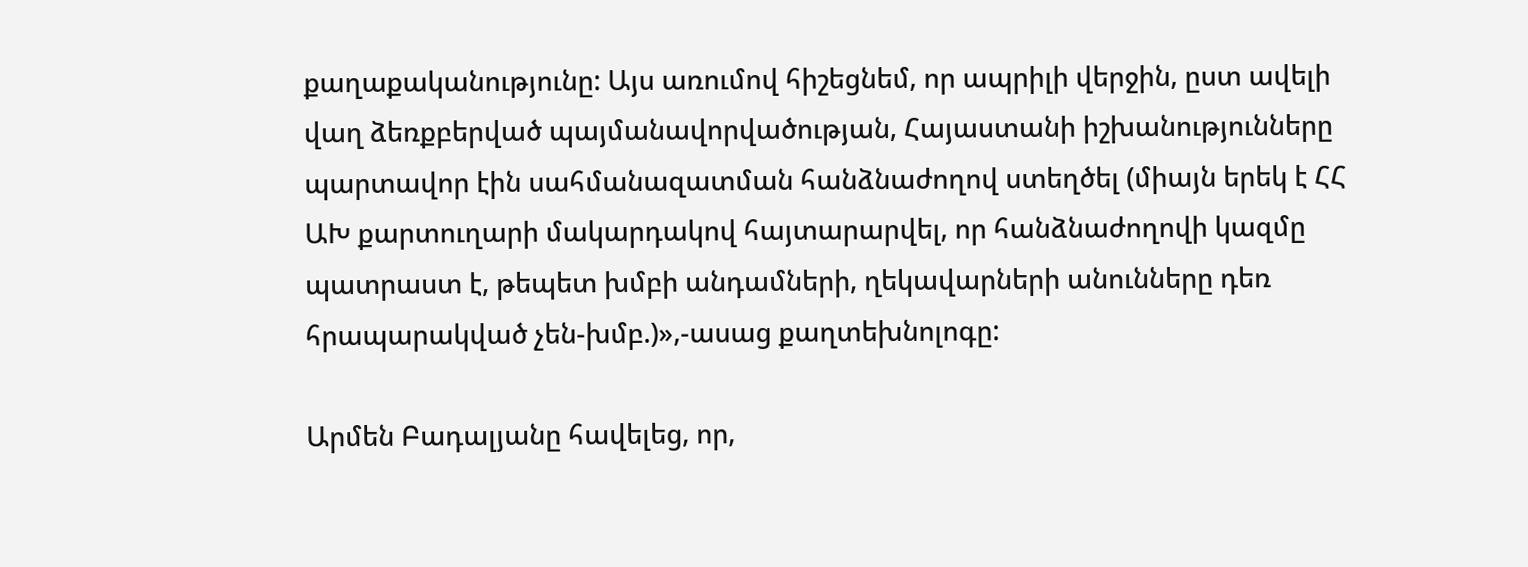քաղաքականությունը: Այս առումով հիշեցնեմ, որ ապրիլի վերջին, ըստ ավելի վաղ ձեռքբերված պայմանավորվածության, Հայաստանի իշխանությունները պարտավոր էին սահմանազատման հանձնաժողով ստեղծել (միայն երեկ է ՀՀ ԱԽ քարտուղարի մակարդակով հայտարարվել, որ հանձնաժողովի կազմը պատրաստ է, թեպետ խմբի անդամների, ղեկավարների անունները դեռ հրապարակված չեն-խմբ.)»,-ասաց քաղտեխնոլոգը:

Արմեն Բադալյանը հավելեց, որ,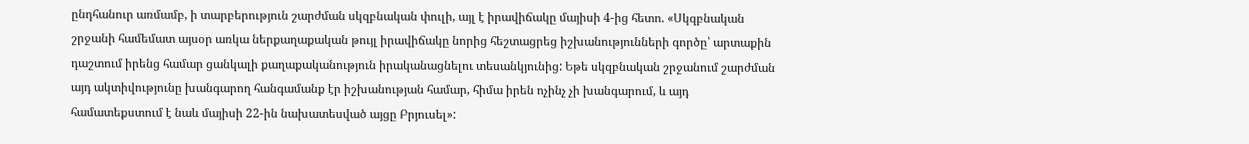ընդհանուր առմամբ, ի տարբերություն շարժման սկզբնական փուլի, այլ է իրավիճակը մայիսի 4-ից հետո. «Սկզբնական շրջանի համեմատ այսօր առկա ներքաղաքական թույլ իրավիճակը նորից հեշտացրեց իշխանությունների գործը՝ արտաքին դաշտում իրենց համար ցանկալի քաղաքականություն իրականացնելու տեսանկյունից: Եթե սկզբնական շրջանում շարժման այդ ակտիվությունը խանգարող հանգամանք էր իշխանության համար, հիմա իրեն ոչինչ չի խանգարում, և այդ համատեքստում է նաև մայիսի 22-ին նախատեսված այցը Բրյուսել»: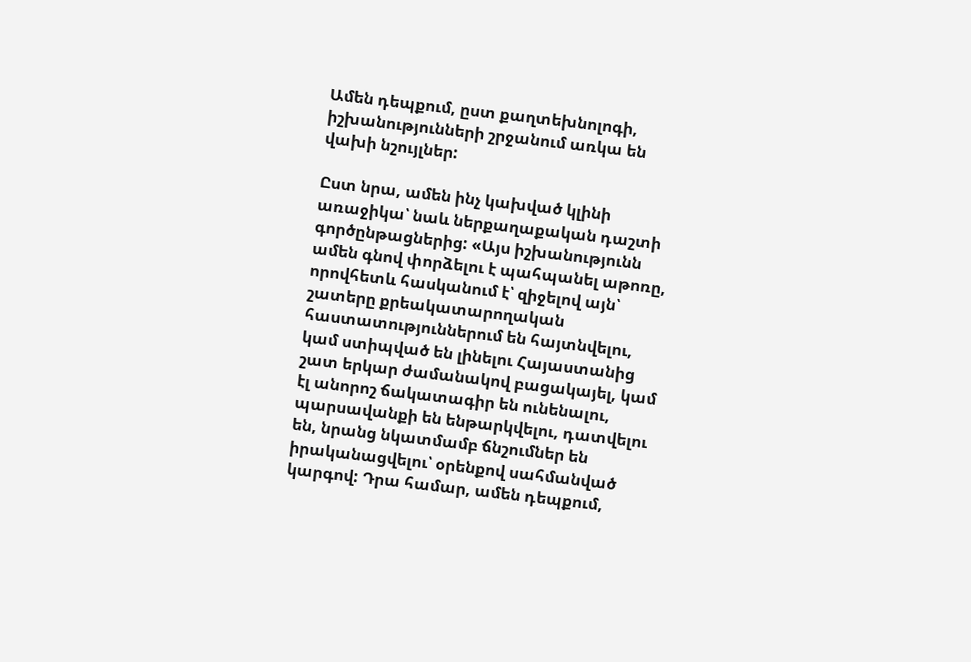Ամեն դեպքում, ըստ քաղտեխնոլոգի, իշխանությունների շրջանում առկա են վախի նշույլներ:

Ըստ նրա, ամեն ինչ կախված կլինի առաջիկա՝ նաև ներքաղաքական դաշտի գործընթացներից: «Այս իշխանությունն ամեն գնով փորձելու է պահպանել աթոռը, որովհետև հասկանում է՝ զիջելով այն՝ շատերը քրեակատարողական հաստատություններում են հայտնվելու, կամ ստիպված են լինելու Հայաստանից շատ երկար ժամանակով բացակայել, կամ էլ անորոշ ճակատագիր են ունենալու, պարսավանքի են ենթարկվելու, դատվելու են, նրանց նկատմամբ ճնշումներ են իրականացվելու՝ օրենքով սահմանված կարգով: Դրա համար, ամեն դեպքում,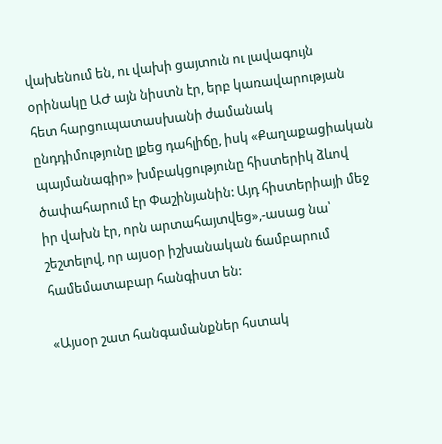վախենում են, ու վախի ցայտուն ու լավագույն օրինակը ԱԺ այն նիստն էր, երբ կառավարության հետ հարցուպատասխանի ժամանակ ընդդիմությունը լքեց դահլիճը, իսկ «Քաղաքացիական պայմանագիր» խմբակցությունը հիստերիկ ձևով ծափահարում էր Փաշինյանին: Այդ հիստերիայի մեջ իր վախն էր, որն արտահայտվեց»,-ասաց նա՝ շեշտելով, որ այսօր իշխանական ճամբարում համեմատաբար հանգիստ են:

«Այսօր շատ հանգամանքներ հստակ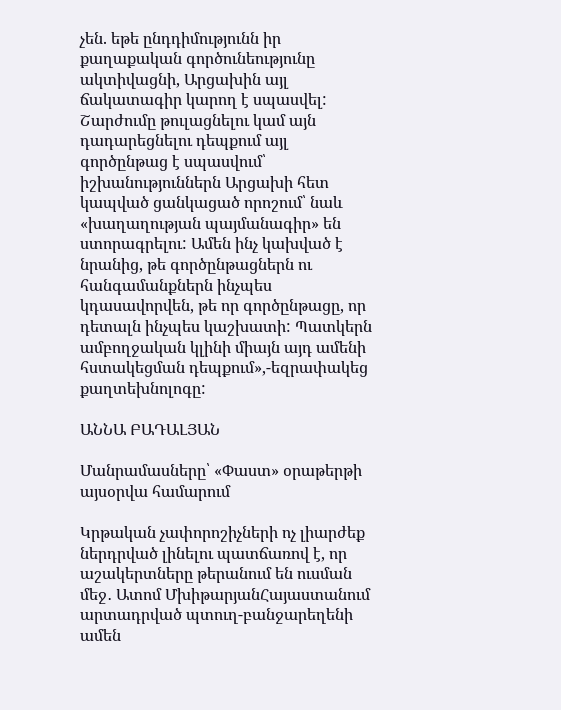չեն. եթե ընդդիմությունն իր քաղաքական գործունեությունը ակտիվացնի, Արցախին այլ ճակատագիր կարող է սպասվել: Շարժումը թուլացնելու կամ այն դադարեցնելու դեպքում այլ գործընթաց է սպասվում՝ իշխանություններն Արցախի հետ կապված ցանկացած որոշում՝ նաև «խաղաղության պայմանագիր» են ստորագրելու: Ամեն ինչ կախված է նրանից, թե գործընթացներն ու հանգամանքներն ինչպես կդասավորվեն, թե որ գործընթացը, որ դետալն ինչպես կաշխատի: Պատկերն ամբողջական կլինի միայն այդ ամենի հստակեցման դեպքում»,-եզրափակեց քաղտեխնոլոգը:

ԱՆՆԱ ԲԱԴԱԼՅԱՆ

Մանրամասները՝ «Փաստ» օրաթերթի այսօրվա համարում

Կրթական չափորոշիչների ոչ լիարժեք ներդրված լինելու պատճառով է, որ աշակերտները թերանում են ուսման մեջ․ Ատոմ ՄխիթարյանՀայաստանում արտադրված պտուղ-բանջարեղենի ամեն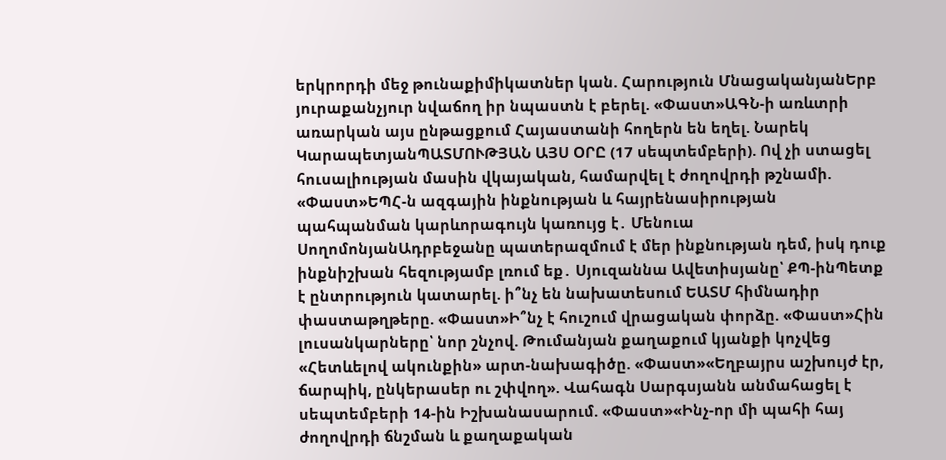երկրորդի մեջ թունաքիմիկատներ կան. Հարություն ՄնացականյանԵրբ յուրաքանչյուր նվաճող իր նպաստն է բերել. «Փաստ»ԱԳՆ-ի առևտրի առարկան այս ընթացքում Հայաստանի հողերն են եղել. Նարեկ ԿարապետյանՊԱՏՄՈՒԹՅԱՆ ԱՅՍ ՕՐԸ (17 սեպտեմբերի). Ով չի ստացել հուսալիության մասին վկայական, համարվել է ժողովրդի թշնամի. «Փաստ»ԵՊՀ-ն ազգային ինքնության և հայրենասիրության պահպանման կարևորագույն կառույց է․ Մենուա ՍողոմոնյանԱդրբեջանը պատերազմում է մեր ինքնության դեմ, իսկ դուք ինքնիշխան հեզությամբ լռում եք․ Սյուզաննա Ավետիսյանը՝ ՔՊ-ինՊետք է ընտրություն կատարել. ի՞նչ են նախատեսում ԵԱՏՄ հիմնադիր փաստաթղթերը. «Փաստ»Ի՞նչ է հուշում վրացական փորձը. «Փաստ»Հին լուսանկարները՝ նոր շնչով. Թումանյան քաղաքում կյանքի կոչվեց «Հետևելով ակունքին» արտ-նախագիծը. «Փաստ»«Եղբայրս աշխույժ էր, ճարպիկ, ընկերասեր ու շփվող». Վահագն Սարգսյանն անմահացել է սեպտեմբերի 14-ին Իշխանասարում. «Փաստ»«Ինչ-որ մի պահի հայ ժողովրդի ճնշման և քաղաքական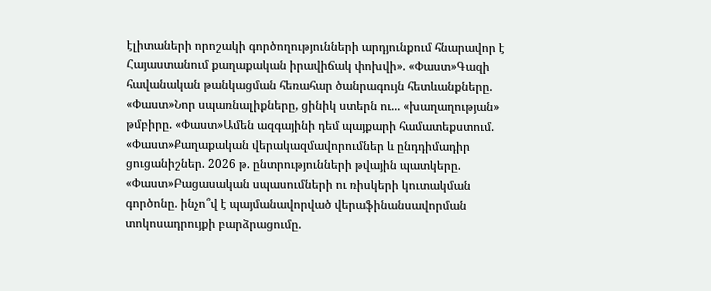էլիտաների որոշակի գործողությունների արդյունքում հնարավոր է Հայաստանում քաղաքական իրավիճակ փոխվի». «Փաստ»Գազի հավանական թանկացման հեռահար ծանրագույն հետևանքները. «Փաստ»Նոր սպառնալիքները, ցինիկ ստերն ու... «խաղաղության» թմբիրը. «Փաստ»Ամեն ազգայինի դեմ պայքարի համատեքստում. «Փաստ»Քաղաքական վերակազմավորումներ և ընդդիմադիր ցուցանիշներ. 2026 թ. ընտրությունների թվային պատկերը. «Փաստ»Բացասական սպասումների ու ռիսկերի կուտակման գործոնը. ինչո՞վ է պայմանավորված վերաֆինանսավորման տոկոսադրույքի բարձրացումը.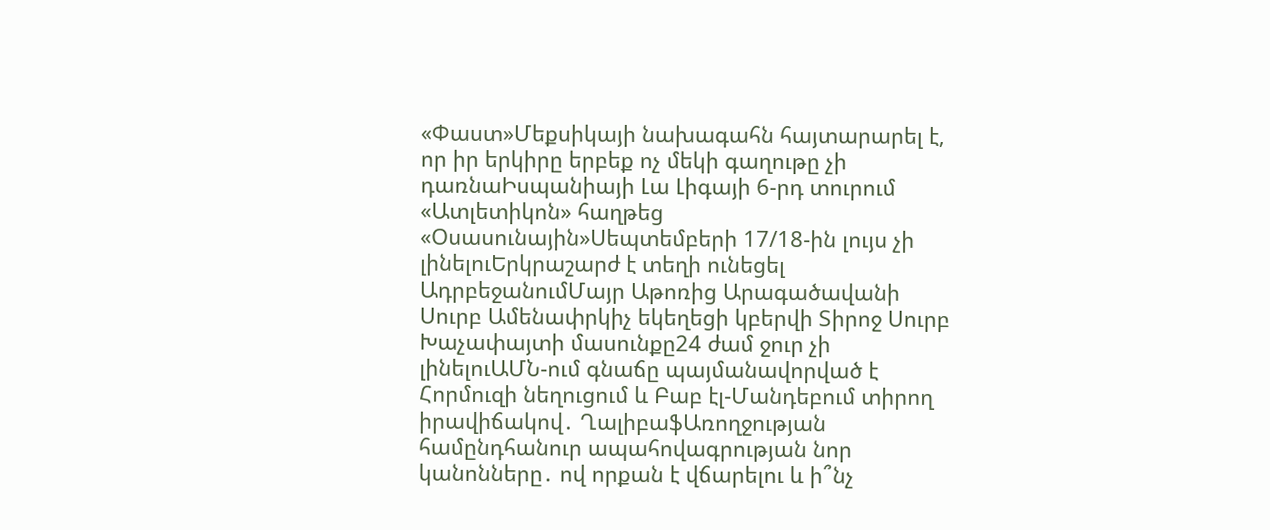«Փաստ»Մեքսիկայի նախագահն հայտարարել է, որ իր երկիրը երբեք ոչ մեկի գաղութը չի դառնաԻսպանիայի Լա Լիգայի 6-րդ տուրում «Ատլետիկոն» հաղթեց «Օսասունային»Սեպտեմբերի 17/18-ին լույս չի լինելուԵրկրաշարժ է տեղի ունեցել ԱդրբեջանումՄայր Աթոռից Արագածավանի Սուրբ Ամենափրկիչ եկեղեցի կբերվի Տիրոջ Սուրբ Խաչափայտի մասունքը24 ժամ ջուր չի լինելուԱՄՆ-ում գնաճը պայմանավորված է Հորմուզի նեղուցում և Բաբ էլ-Մանդեբում տիրող իրավիճակով․ ՂալիբաֆԱռողջության համընդհանուր ապահովագրության նոր կանոնները․ ով որքան է վճարելու և ի՞նչ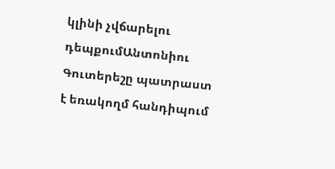կլինի չվճարելու դեպքումԱնտոնիու Գուտերեշը պատրաստ է եռակողմ հանդիպում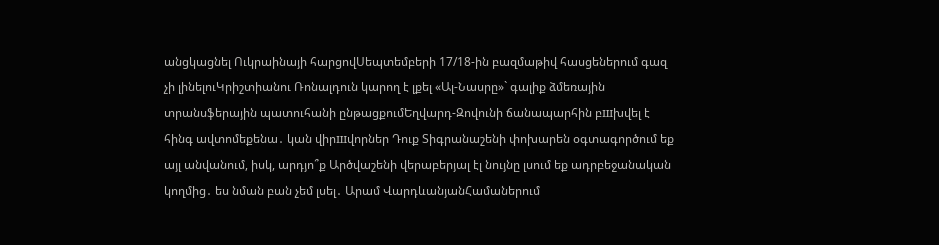անցկացնել Ուկրաինայի հարցովՍեպտեմբերի 17/18-ին բազմաթիվ հասցեներում գազ չի լինելուԿրիշտիանու Ռոնալդուն կարող է լքել «Ալ-Նասրը»` գալիք ձմեռային տրանսֆերային պատուհանի ընթացքումԵղվարդ-Զովունի ճանապարհին բшխվել է հինգ ավտոմեքենա․ կան վիրшվորներ Դուք Տիգրանաշենի փոխարեն օգտագործում եք այլ անվանում, իսկ, արդյո՞ք Արծվաշենի վերաբերյալ էլ նույնը լսում եք ադրբեջանական կողմից․ ես նման բան չեմ լսել․ Արամ ՎարդևանյանՀամաներում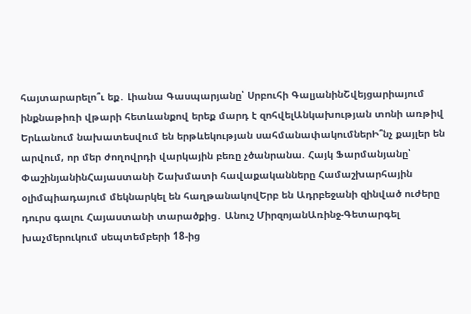հայտարարելո՞ւ եք․ Լիանա Գասպարյանը՝ Սրբուհի ԳալյանինՇվեյցարիայում ինքնաթիռի վթարի հետևանքով երեք մարդ է զոհվելԱնկախության տոնի առթիվ Երևանում նախատեսվում են երթևեկության սահմանափակումներԻ՞նչ քայլեր են արվում, որ մեր ժողովրդի վարկային բեռը չծանրանա. Հայկ Ֆարմանյանը՝ ՓաշինյանինՀայաստանի Շախմատի հավաքականները Համաշխարհային օլիմպիադայում մեկնարկել են հաղթանակովԵրբ են Ադրբեջանի զինված ուժերը դուրս գալու Հայաստանի տարածքից․ Անուշ ՄիրզոյանԱռինջ-Գետարգել խաչմերուկում սեպտեմբերի 18-ից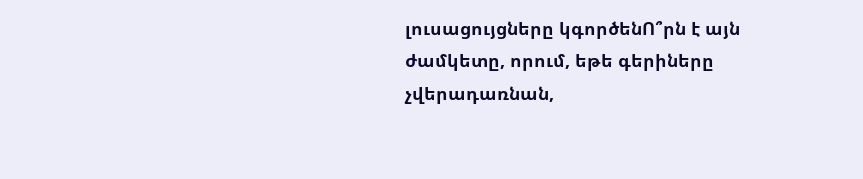լուսացույցները կգործենՈ՞րն է այն ժամկետը, որում, եթե գերիները չվերադառնան,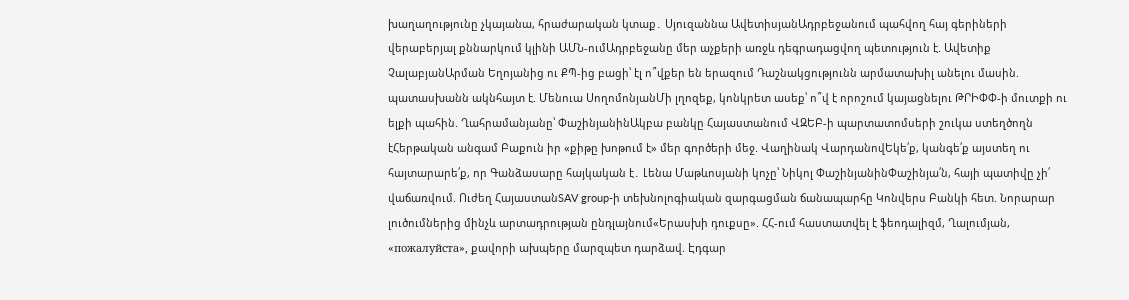խաղաղությունը չկայանա, հրաժարական կտաք․ Սյուզաննա ԱվետիսյանԱդրբեջանում պահվող հայ գերիների վերաբերյալ քննարկում կլինի ԱՄՆ-ումԱդրբեջանը մեր աչքերի առջև դեգրադացվող պետություն է. Ավետիք ՉալաբյանԱրման Եղոյանից ու ՔՊ-ից բացի՝ էլ ո՞վքեր են երազում Դաշնակցությունն արմատախիլ անելու մասին. պատասխանն ակնհայտ է. Մենուա ՍողոմոնյանՄի լղոզեք, կոնկրետ ասեք՝ ո՞վ է որոշում կայացնելու ԹՐԻՓՓ-ի մուտքի ու ելքի պահին. Ղահրամանյանը՝ ՓաշինյանինԱկբա բանկը Հայաստանում ՎԶԵԲ-ի պարտատոմսերի շուկա ստեղծողն էՀերթական անգամ Բաքուն իր «քիթը խոթում է» մեր գործերի մեջ. Վաղինակ ՎարդանովԵկե՛ք, կանգե՛ք այստեղ ու հայտարարե՛ք, որ Գանձասարը հայկական է․ Լենա Մաթևոսյանի կոչը՝ Նիկոլ ՓաշինյանինՓաշինյա՛ն, հայի պատիվը չի՛ վաճառվում. Ուժեղ ՀայաստանSAV group-ի տեխնոլոգիական զարգացման ճանապարհը Կոնվերս Բանկի հետ. Նորարար լուծումներից մինչև արտադրության ընդլայնում«Երասխի դուքսը». ՀՀ-ում հաստատվել է ֆեոդալիզմ, Ղալումյան, «пожалуйста», քավորի ախպերը մարզպետ դարձավ. Էդգար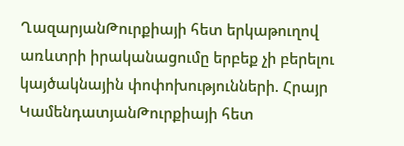ՂազարյանԹուրքիայի հետ երկաթուղով առևտրի իրականացումը երբեք չի բերելու կայծակնային փոփոխությունների. Հրայր ԿամենդատյանԹուրքիայի հետ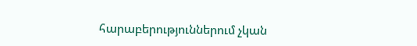հարաբերություններում չկան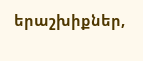երաշխիքներ,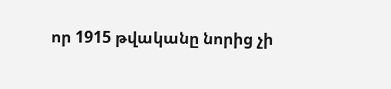որ 1915 թվականը նորից չի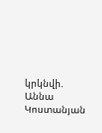կրկնվի. Աննա Կոստանյան